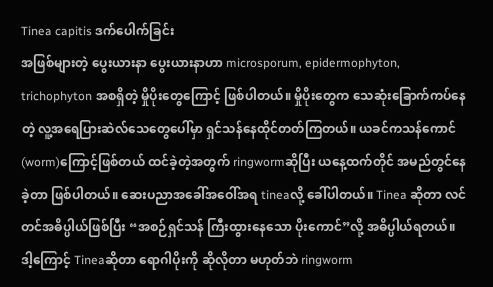Tinea capitis ဒက်ပေါက်ခြင်း
အဖြစ်များတဲ့ ပွေးယားနာ ပွေးယားနာဟာ microsporum, epidermophyton, trichophyton အစရှိတဲ့ မှိုပိုးတွေကြောင့် ဖြစ်ပါတယ်။ မှိုပိုးတွေက သေဆုံးခြောက်ကပ်နေတဲ့ လူ့အရေပြားဆဲလ်သေတွေပေါ်မှာ ရှင်သန်နေထိုင်တတ်ကြတယ်။ ယခင်ကသန်ကောင် (worm)ကြောင့်ဖြစ်တယ် ထင်ခဲ့တဲ့အတွက် ringwormဆိုပြီး ယနေ့ထက်တိုင် အမည်တွင်နေခဲ့တာ ဖြစ်ပါတယ်။ ဆေးပညာအခေါ်အဝေါ်အရ tineaလို့ ခေါ်ပါတယ်။ Tinea ဆိုတာ လင်တင်အဓိပ္ပါယ်ဖြစ်ပြီး “အစဉ်ရှင်သန် ကြီးထွားနေသော ပိုးကောင်”လို့ အဓိပ္ပါယ်ရတယ်။ ဒါ့ကြောင့် Tineaဆိုတာ ရောဂါပိုးကို ဆိုလိုတာ မဟုတ်ဘဲ ringworm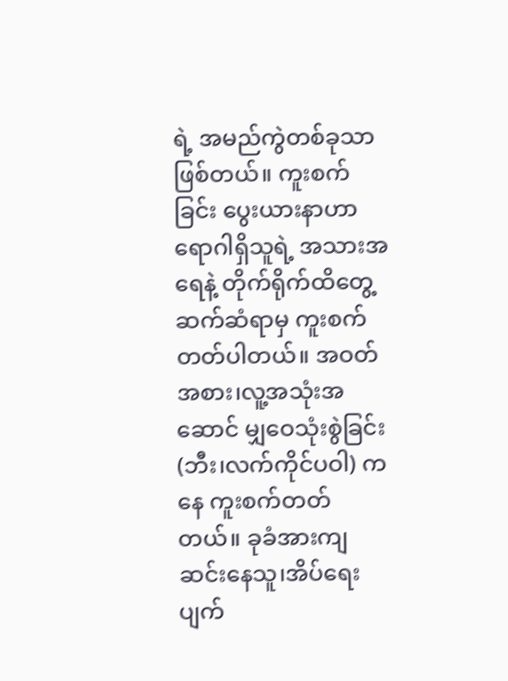ရဲ့ အမည်ကွဲတစ်ခုသာဖြစ်တယ်။ ကူးစက်ခြင်း ပွေးယားနာဟာ ရောဂါရှိသူရဲ့ အသားအရေနဲ့ တိုက်ရိုက်ထိတွေ့ ဆက်ဆံရာမှ ကူးစက်တတ်ပါတယ်။ အဝတ်အစား၊လူ့အသုံးအဆောင် မျှဝေသုံးစွဲခြင်း (ဘီး၊လက်ကိုင်ပဝါ) ကနေ ကူးစက်တတ်တယ်။ ခုခံအားကျဆင်းနေသူ၊အိပ်ရေးပျက်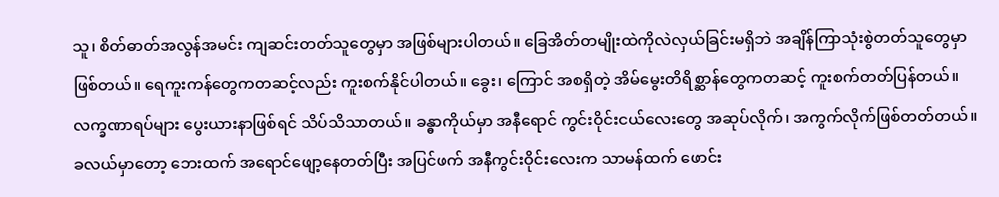သူ၊ စိတ်ဓာတ်အလွန်အမင်း ကျဆင်းတတ်သူတွေမှာ အဖြစ်များပါတယ်။ ခြေအိတ်တမျိုးထဲကိုလဲလှယ်ခြင်းမရှိဘဲ အချိန်ကြာသုံးစွဲတတ်သူတွေမှာဖြစ်တယ်။ ရေကူးကန်တွေကတဆင့်လည်း ကူးစက်နိုင်ပါတယ်။ ခွေး၊ ကြောင် အစရှိတဲ့ အိမ်မွေးတိရိစ္ဆာန်တွေကတဆင့် ကူးစက်တတ်ပြန်တယ်။ လက္ခဏာရပ်များ ပွေးယားနာဖြစ်ရင် သိပ်သိသာတယ်။ ခန္ဓာကိုယ်မှာ အနီရောင် ကွင်းဝိုင်းငယ်လေးတွေ အဆုပ်လိုက်၊ အကွက်လိုက်ဖြစ်တတ်တယ်။ ခလယ်မှာတော့ ဘေးထက် အရောင်ဖျော့နေတတ်ပြီး အပြင်ဖက် အနီကွင်းဝိုင်းလေးက သာမန်ထက် ဖောင်း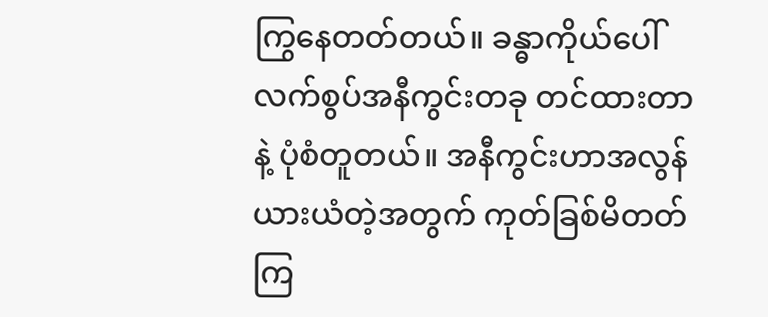ကြွနေတတ်တယ်။ ခန္ဓာကိုယ်ပေါ် လက်စွပ်အနီကွင်းတခု တင်ထားတာနဲ့ ပုံစံတူတယ်။ အနီကွင်းဟာအလွန်ယားယံတဲ့အတွက် ကုတ်ခြစ်မိတတ်ကြ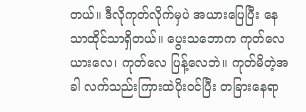တယ်။ ဒီလိုကုတ်လိုက်မှပဲ အယားပြေပြီး နေသာထိုင်သာရှိတယ်။ ပွေးသဘောက ကုတ်လေ ယားလေ၊ ကုတ်လေ ပြန့်လေဘဲ။ ကုတ်မိတဲ့အခါ လက်သည်းကြားထဲပိုးဝင်ပြီး တခြားနေရာ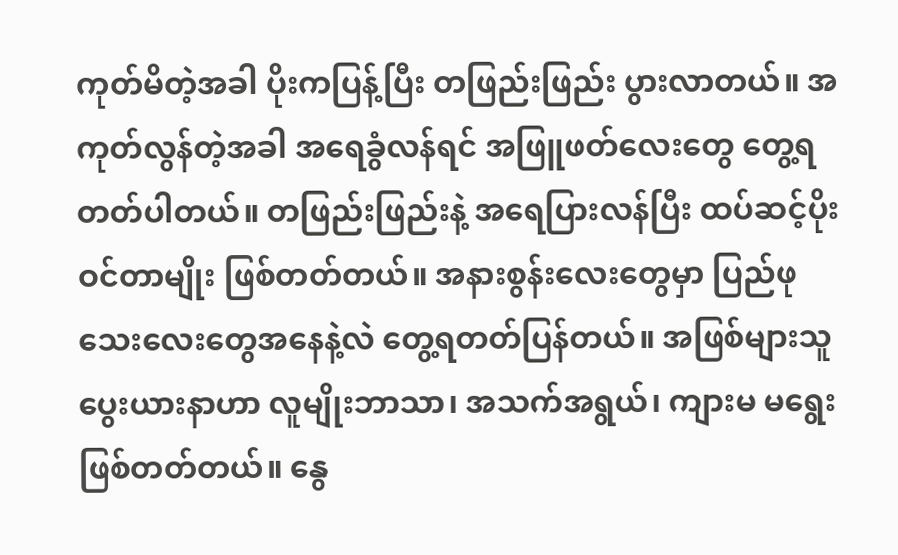ကုတ်မိတဲ့အခါ ပိုးကပြန့်ပြီး တဖြည်းဖြည်း ပွားလာတယ်။ အကုတ်လွန်တဲ့အခါ အရေခွံလန်ရင် အဖြူဖတ်လေးတွေ တွေ့ရတတ်ပါတယ်။ တဖြည်းဖြည်းနဲ့ အရေပြားလန်ပြီး ထပ်ဆင့်ပိုးဝင်တာမျိုး ဖြစ်တတ်တယ်။ အနားစွန်းလေးတွေမှာ ပြည်ဖုသေးလေးတွေအနေနဲ့လဲ တွေ့ရတတ်ပြန်တယ်။ အဖြစ်များသူ ပွေးယားနာဟာ လူမျိုးဘာသာ၊ အသက်အရွယ်၊ ကျားမ မရွေး ဖြစ်တတ်တယ်။ နွေ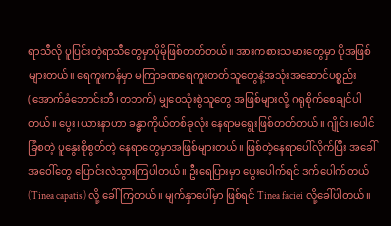ရာသီလို ပူပြင်းတဲ့ရာသီတွေမှာပိုမိုဖြစ်တတ်တယ်။ အားကစားသမားတွေမှာ ပိုအဖြစ်များတယ်။ ရေကူးကန်မှာ မကြာခဏရေကူးတတ်သူတွေနဲ့အသုံးအဆောင်ပစ္စည်း(အောက်ခံဘောင်းဘီ၊တဘက်) မျှဝေသုံးစွဲသူတွေ အဖြစ်များလို့ ဂရုစိုက်စေချင်ပါတယ်။ ပွေး၊ယားနာဟာ ခန္ဓာကိုယ်တစ်ခုလုံး နေရာမရွေးဖြစ်တတ်တယ်။ ဂျိုင်း၊ပေါင်ခြံစတဲ့ ပူနွေးစိုစွတ်တဲ့ နေရာတွေမှာအဖြစ်များတယ်။ ဖြစ်တဲ့နေရာပေါ်လိုက်ပြီး အခေါ်အဝေါ်တွေ ပြောင်းလဲသွားကြပါတယ်။ ဦးရေပြားမှာ ပွေးပေါက်ရင် ဒက်ပေါက်တယ် (Tinea capatis) လို့ ခေါ်ကြတယ်။ မျက်နှာပေါ်မှာ ဖြစ်ရင် Tinea faciei လို့ခေါ်ပါတယ်။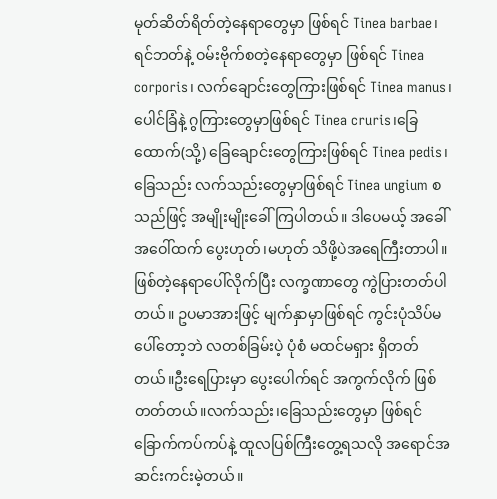မုတ်ဆိတ်ရိတ်တဲ့နေရာတွေမှာ ဖြစ်ရင် Tinea barbae၊ ရင်ဘတ်နဲ့ ဝမ်းဗိုက်စတဲ့နေရာတွေမှာ ဖြစ်ရင် Tinea corporis၊ လက်ချောင်းတွေကြားဖြစ်ရင် Tinea manus၊ ပေါင်ခြံနဲ့ ဂွကြားတွေမှာဖြစ်ရင် Tinea cruris၊ခြေထောက်(သို့) ခြေချောင်းတွေကြားဖြစ်ရင် Tinea pedis၊ ခြေသည်း လက်သည်းတွေမှာဖြစ်ရင် Tinea ungium စသည်ဖြင့် အမျိုးမျိုးခေါ်ကြပါတယ်။ ဒါပေမယ့် အခေါ်အဝေါ်ထက် ပွေးဟုတ်၊မဟုတ် သိဖို့ပဲအရေကြီးတာပါ။ ဖြစ်တဲ့နေရာပေါ်လိုက်ပြီး လက္ခဏာတွေ ကွဲပြားတတ်ပါတယ်။ ဥပမာအားဖြင့် မျက်နှာမှာဖြစ်ရင် ကွင်းပုံသိပ်မပေါ်တော့ဘဲ လတစ်ခြမ်းပဲ့ ပုံစံ မထင်မရှား ရှိတတ်တယ်။ဦးရေပြားမှာ ပွေးပေါက်ရင် အကွက်လိုက် ဖြစ်တတ်တယ်။လက်သည်း၊ခြေသည်းတွေမှာ ဖြစ်ရင် ခြောက်ကပ်ကပ်နဲ့ ထူလပြစ်ကြီးတွေ့ရသလို အရောင်အဆင်းကင်းမဲ့တယ်။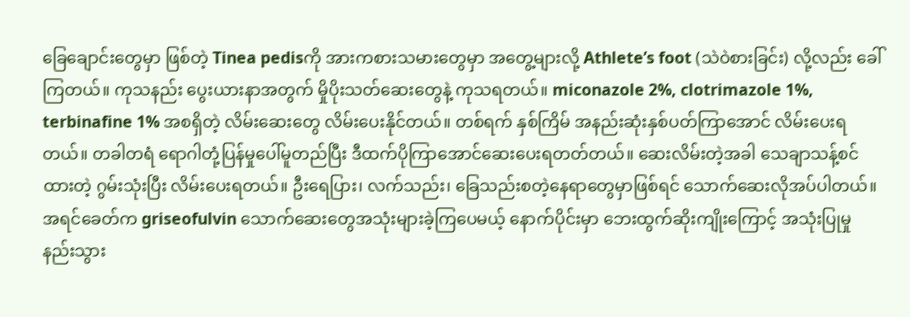ခြေချောင်းတွေမှာ ဖြစ်တဲ့ Tinea pedisကို အားကစားသမားတွေမှာ အတွေ့များလို့ Athlete’s foot (သဲဝဲစားခြင်း) လို့လည်း ခေါ်ကြတယ်။ ကုသနည်း ပွေးယားနာအတွက် မှိုပိုးသတ်ဆေးတွေနဲ့ ကုသရတယ်။ miconazole 2%, clotrimazole 1%, terbinafine 1% အစရှိတဲ့ လိမ်းဆေးတွေ လိမ်းပေးနိုင်တယ်။ တစ်ရက် နှစ်ကြိမ် အနည်းဆုံးနှစ်ပတ်ကြာအောင် လိမ်းပေးရတယ်။ တခါတရံ ရောဂါတုံ့ပြန်မှုပေါ်မူတည်ပြီး ဒီထက်ပိုကြာအောင်ဆေးပေးရတတ်တယ်။ ဆေးလိမ်းတဲ့အခါ သေချာသန့်စင်ထားတဲ့ ဂွမ်းသုံးပြီး လိမ်းပေးရတယ်။ ဦးရေပြား၊ လက်သည်း၊ ခြေသည်းစတဲ့နေရာတွေမှာဖြစ်ရင် သောက်ဆေးလိုအပ်ပါတယ်။ အရင်ခေတ်က griseofulvin သောက်ဆေးတွေအသုံးများခဲ့ကြပေမယ့် နောက်ပိုင်းမှာ ဘေးထွက်ဆိုးကျိုးကြောင့် အသုံးပြုမှုနည်းသွား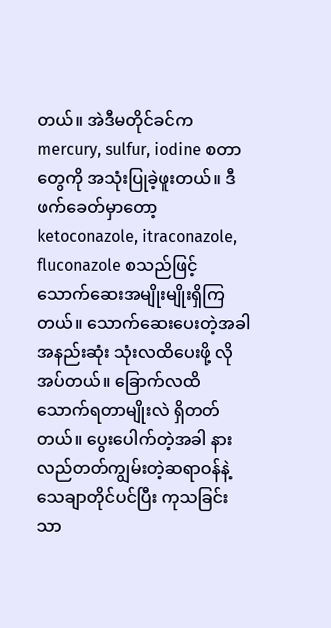တယ်။ အဲဒီမတိုင်ခင်က mercury, sulfur, iodine စတာတွေကို အသုံးပြုခဲ့ဖူးတယ်။ ဒီဖက်ခေတ်မှာတော့ ketoconazole, itraconazole, fluconazole စသည်ဖြင့် သောက်ဆေးအမျိုးမျိုးရှိကြတယ်။ သောက်ဆေးပေးတဲ့အခါ အနည်းဆုံး သုံးလထိပေးဖို့ လိုအပ်တယ်။ ခြောက်လထိ သောက်ရတာမျိုးလဲ ရှိတတ်တယ်။ ပွေးပေါက်တဲ့အခါ နားလည်တတ်ကျွမ်းတဲ့ဆရာဝန်နဲ့ သေချာတိုင်ပင်ပြီး ကုသခြင်းသာ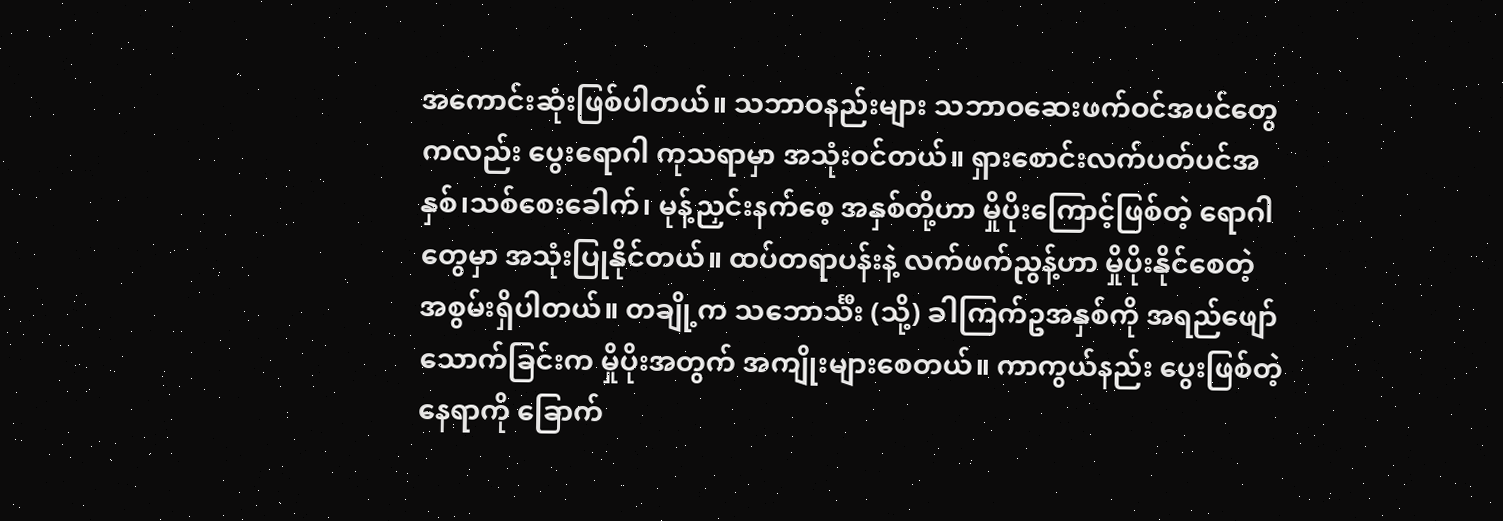အကောင်းဆုံးဖြစ်ပါတယ်။ သဘာဝနည်းများ သဘာဝဆေးဖက်ဝင်အပင်တွေကလည်း ပွေးရောဂါ ကုသရာမှာ အသုံးဝင်တယ်။ ရှားစောင်းလက်ပတ်ပင်အနှစ်၊သစ်စေးခေါက်၊ မုန့်ညှင်းနက်စေ့ အနှစ်တို့ဟာ မှိုပိုးကြောင့်ဖြစ်တဲ့ ရောဂါတွေမှာ အသုံးပြုနိုင်တယ်။ ထပ်တရာပန်းနဲ့ လက်ဖက်ညွန့်ဟာ မှိုပိုးနိုင်စေတဲ့ အစွမ်းရှိပါတယ်။ တချို့က သဘောင်္သီး (သို့) ခါကြက်ဥအနှစ်ကို အရည်ဖျော်သောက်ခြင်းက မှိုပိုးအတွက် အကျိုးများစေတယ်။ ကာကွယ်နည်း ပွေးဖြစ်တဲ့နေရာကို ခြောက်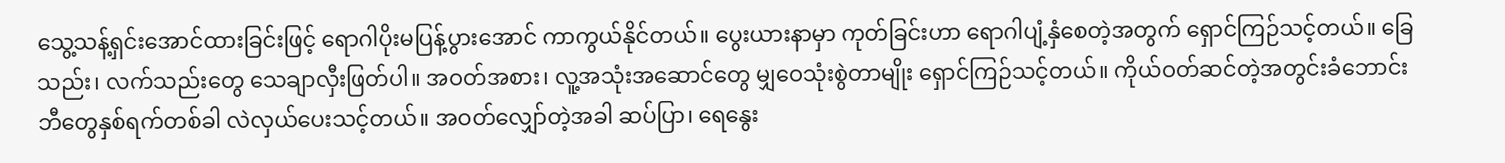သွေ့သန့်ရှင်းအောင်ထားခြင်းဖြင့် ရောဂါပိုးမပြန့်ပွားအောင် ကာကွယ်နိုင်တယ်။ ပွေးယားနာမှာ ကုတ်ခြင်းဟာ ရောဂါပျံ့နှံစေတဲ့အတွက် ရှောင်ကြဉ်သင့်တယ်။ ခြေသည်း၊ လက်သည်းတွေ သေချာလှီးဖြတ်ပါ။ အဝတ်အစား၊ လူ့အသုံးအဆောင်တွေ မျှဝေသုံးစွဲတာမျိုး ရှောင်ကြဉ်သင့်တယ်။ ကိုယ်ဝတ်ဆင်တဲ့အတွင်းခံဘောင်းဘီတွေနှစ်ရက်တစ်ခါ လဲလှယ်ပေးသင့်တယ်။ အဝတ်လျှော်တဲ့အခါ ဆပ်ပြာ၊ ရေနွေး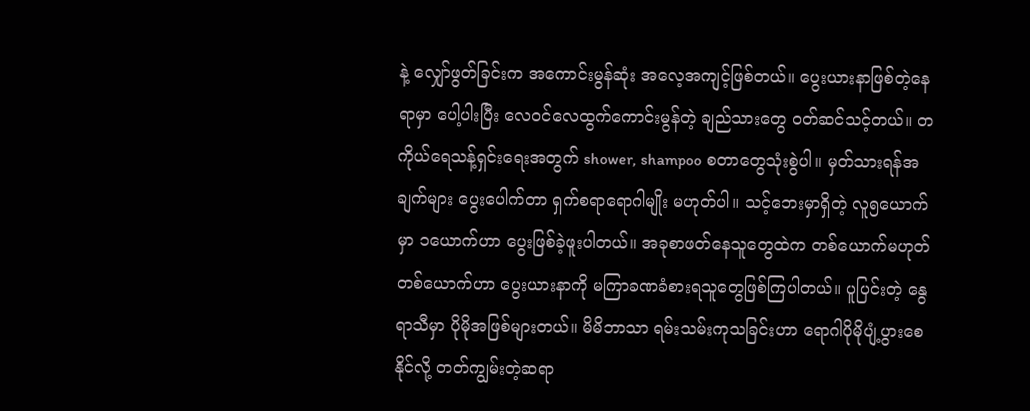နဲ့ လျှော်ဖွတ်ခြင်းက အကောင်းမွန်ဆုံး အလေ့အကျင့်ဖြစ်တယ်။ ပွေးယားနာဖြစ်တဲ့နေရာမှာ ပေါ့ပါးပြီး လေဝင်လေထွက်ကောင်းမွန်တဲ့ ချည်သားတွေ ဝတ်ဆင်သင့်တယ်။ တကိုယ်ရေသန့်ရှင်းရေးအတွက် shower, shampoo စတာတွေသုံးစွဲပါ။ မှတ်သားရန်အချက်များ ပွေးပေါက်တာ ရှက်စရာရောဂါမျိုး မဟုတ်ပါ။ သင့်ဘေးမှာရှိတဲ့ လူ၅ယောက်မှာ ၁ယောက်ဟာ ပွေးဖြစ်ခဲ့ဖူးပါတယ်။ အခုစာဖတ်နေသူတွေထဲက တစ်ယောက်မဟုတ် တစ်ယောက်ဟာ ပွေးယားနာကို မကြာခဏခံစားရသူတွေဖြစ်ကြပါတယ်။ ပူပြင်းတဲ့ နွေရာသီမှာ ပိုမိုအဖြစ်များတယ်။ မိမိဘာသာ ရမ်းသမ်းကုသခြင်းဟာ ရောဂါပိုမိုပျံ့ပွားစေနိုင်လို့ တတ်ကျွမ်းတဲ့ဆရာ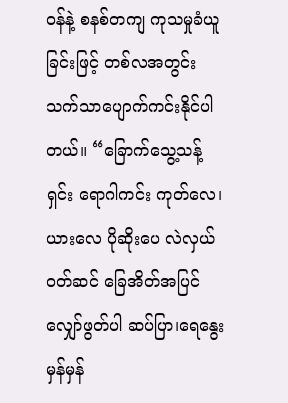ဝန်နဲ့ စနစ်တကျ ကုသမှုခံယူခြင်းဖြင့် တစ်လအတွင်း သက်သာပျောက်ကင်းနိုင်ပါတယ်။ “ခြောက်သွေ့သန့်ရှင်း ရောဂါကင်း ကုတ်လေ၊ယားလေ ပိုဆိုးပေ လဲလှယ်ဝတ်ဆင် ခြေအိတ်အပြင် လျှော်ဖွတ်ပါ ဆပ်ပြာ၊ရေနွေး မှန်မှန်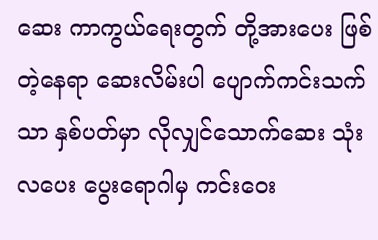ဆေး ကာကွယ်ရေးတွက် တို့အားပေး ဖြစ်တဲ့နေရာ ဆေးလိမ်းပါ ပျောက်ကင်းသက်သာ နှစ်ပတ်မှာ လိုလျှင်သောက်ဆေး သုံးလပေး ပွေးရောဂါမှ ကင်းဝေး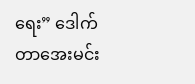ရေး” ဒေါက်တာအေးမင်း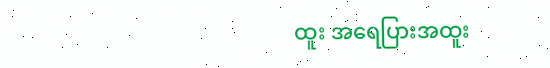ထူး အရေပြားအထူး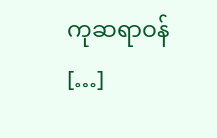ကုဆရာဝန် […]